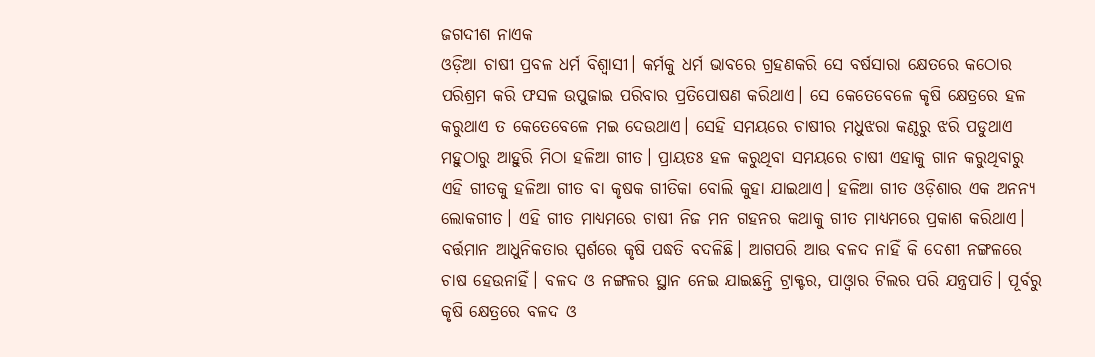ଜଗଦୀଶ ନାଏକ
ଓଡ଼ିଆ ଚାଷୀ ପ୍ରବଳ ଧର୍ମ ବିଶ୍ବାସୀ। କର୍ମକୁ ଧର୍ମ ଭାବରେ ଗ୍ରହଣକରି ସେ ବର୍ଷସାରା କ୍ଷେତରେ କଠୋର ପରିଶ୍ରମ କରି ଫସଳ ଉପୁଜାଇ ପରିବାର ପ୍ରତିପୋଷଣ କରିଥାଏ। ସେ କେତେବେଳେ କୃଷି କ୍ଷେତ୍ରରେ ହଳ କରୁଥାଏ ତ କେତେବେଳେ ମଇ ଦେଉଥାଏ। ସେହି ସମୟରେ ଚାଷୀର ମଧୁଝରା କଣ୍ଠରୁ ଝରି ପଡୁଥାଏ ମହୁଠାରୁ ଆହୁରି ମିଠା ହଳିଆ ଗୀତ। ପ୍ରାୟତଃ ହଳ କରୁଥିବା ସମୟରେ ଚାଷୀ ଏହାକୁ ଗାନ କରୁଥିବାରୁ ଏହି ଗୀତକୁ ହଳିଆ ଗୀତ ବା କୃଷକ ଗୀତିକା ବୋଲି କୁହା ଯାଇଥାଏ। ହଳିଆ ଗୀତ ଓଡ଼ିଶାର ଏକ ଅନନ୍ୟ ଲୋକଗୀତ। ଏହି ଗୀତ ମାଧ୍ୟମରେ ଚାଷୀ ନିଜ ମନ ଗହନର କଥାକୁ ଗୀତ ମାଧ୍ୟମରେ ପ୍ରକାଶ କରିଥାଏ। ବର୍ତ୍ତମାନ ଆଧୁନିକତାର ସ୍ପର୍ଶରେ କୃଷି ପଦ୍ଧତି ବଦଳିଛି। ଆଗପରି ଆଉ ବଳଦ ନାହିଁ କି ଦେଶୀ ନଙ୍ଗଳରେ ଚାଷ ହେଉନାହିଁ। ବଳଦ ଓ ନଙ୍ଗଳର ସ୍ଥାନ ନେଇ ଯାଇଛନ୍ତି ଟ୍ରାକ୍ଟର, ପାଓ୍ବାର ଟିଲର ପରି ଯନ୍ତ୍ରପାତି। ପୂର୍ବରୁ କୃଷି କ୍ଷେତ୍ରରେ ବଳଦ ଓ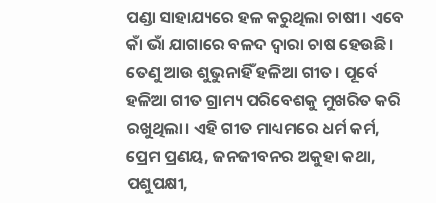ପଣ୍ଡା ସାହାଯ୍ୟରେ ହଳ କରୁଥିଲା ଚାଷୀ। ଏବେ କାଁ ଭାଁ ଯାଗାରେ ବଳଦ ଦ୍ବାରା ଚାଷ ହେଉଛି। ତେଣୁ ଆଉ ଶୁଭୁନାହିଁ ହଳିଆ ଗୀତ। ପୂର୍ବେ ହଳିଆ ଗୀତ ଗ୍ରାମ୍ୟ ପରିବେଶକୁ ମୁଖରିତ କରି ରଖୁଥିଲା। ଏହି ଗୀତ ମାଧ୍ୟମରେ ଧର୍ମ କର୍ମ, ପ୍ରେମ ପ୍ରଣୟ, ଜନଜୀବନର ଅକୁହା କଥା, ପଶୁପକ୍ଷୀ,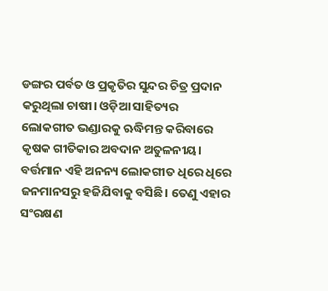ଡଙ୍ଗର ପର୍ବତ ଓ ପ୍ରକୃତିର ସୁନ୍ଦର ଚିତ୍ର ପ୍ରଦାନ କରୁଥିଲା ଚାଷୀ। ଓଡ଼ିଆ ସାହିତ୍ୟର ଲୋକଗୀତ ଭଣ୍ଡାରକୁ ଋଦ୍ଧିମନ୍ତ କରିବାରେ କୃଷକ ଗୀତିକାର ଅବଦାନ ଅତୁଳନୀୟ। ବର୍ତ୍ତମାନ ଏହି ଅନନ୍ୟ ଲୋକଗୀତ ଧିରେ ଧିରେ ଜନମାନସରୁ ହଜିଯିବାକୁ ବସିଛି। ତେଣୁ ଏହାର ସଂରକ୍ଷଣ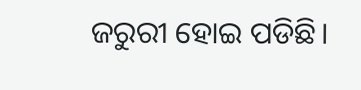ଜରୁରୀ ହୋଇ ପଡିଛି।